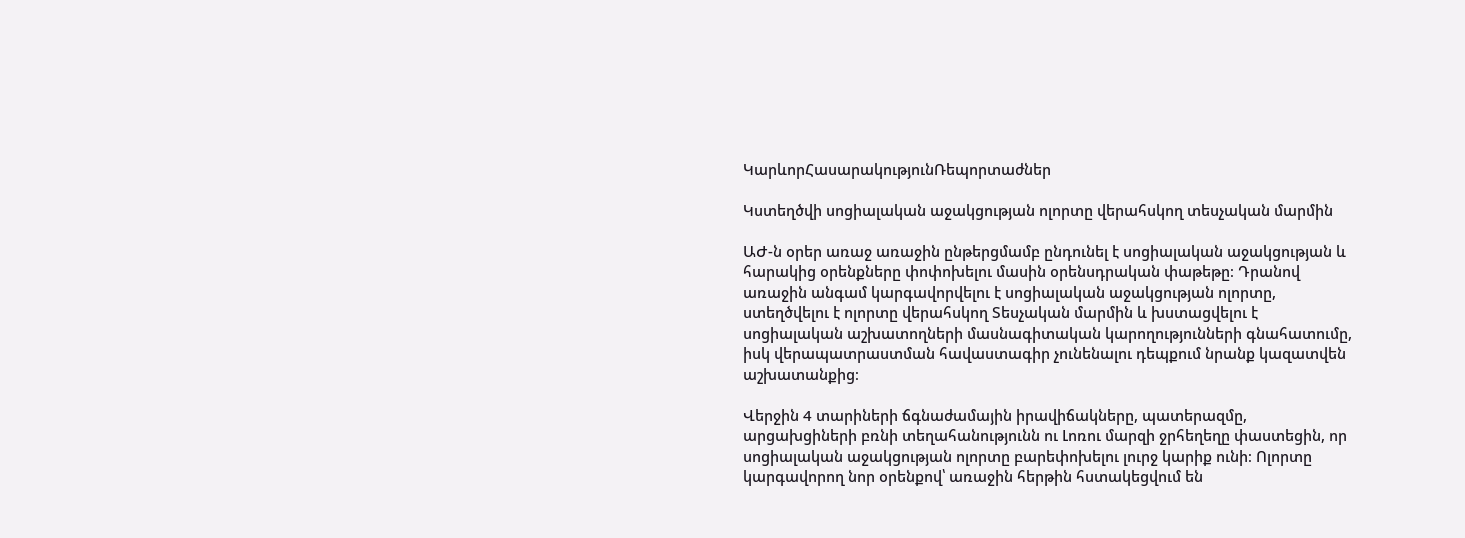ԿարևորՀասարակությունՌեպորտաժներ

Կստեղծվի սոցիալական աջակցության ոլորտը վերահսկող տեսչական մարմին

ԱԺ-ն օրեր առաջ առաջին ընթերցմամբ ընդունել է սոցիալական աջակցության և հարակից օրենքները փոփոխելու մասին օրենսդրական փաթեթը։ Դրանով առաջին անգամ կարգավորվելու է սոցիալական աջակցության ոլորտը, ստեղծվելու է ոլորտը վերահսկող Տեսչական մարմին և խստացվելու է սոցիալական աշխատողների մասնագիտական կարողությունների գնահատումը, իսկ վերապատրաստման հավաստագիր չունենալու դեպքում նրանք կազատվեն աշխատանքից։

Վերջին 4 տարիների ճգնաժամային իրավիճակները, պատերազմը, արցախցիների բռնի տեղահանությունն ու Լոռու մարզի ջրհեղեղը փաստեցին, որ սոցիալական աջակցության ոլորտը բարեփոխելու լուրջ կարիք ունի։ Ոլորտը կարգավորող նոր օրենքով՝ առաջին հերթին հստակեցվում են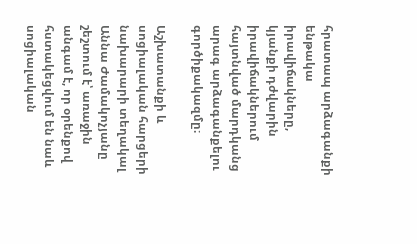հրատապ արձագանքի ենթակա իրավիճակները, կյանքի դժվարին իրավիճակներում հայտնված մարդկանց արագ արձագանքելու գործիքակազմը։

Աշխատանքի և սոցիալական հարցերի նախարարի տեղակալ Աննա Ժամակոչյանը շեշտում է՝ առաջին անգամ է, որ օրենքով հստակեցվում են նաև սոցիալական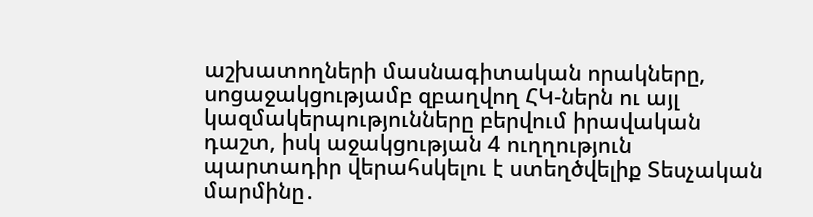աշխատողների մասնագիտական որակները, սոցաջակցությամբ զբաղվող ՀԿ-ներն ու այլ կազմակերպությունները բերվում իրավական դաշտ, իսկ աջակցության 4 ուղղություն պարտադիր վերահսկելու է ստեղծվելիք Տեսչական մարմինը․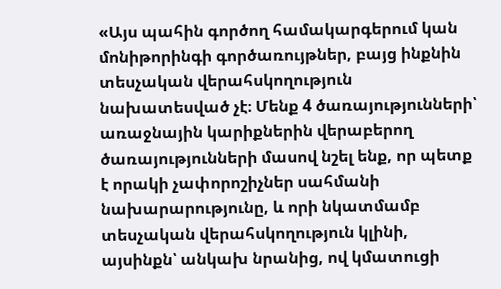«Այս պահին գործող համակարգերում կան մոնիթորինգի գործառույթներ, բայց ինքնին տեսչական վերահսկողություն նախատեսված չէ։ Մենք 4 ծառայությունների՝ առաջնային կարիքներին վերաբերող ծառայությունների մասով նշել ենք, որ պետք է որակի չափորոշիչներ սահմանի նախարարությունը, և որի նկատմամբ տեսչական վերահսկողություն կլինի, այսինքն՝ անկախ նրանից, ով կմատուցի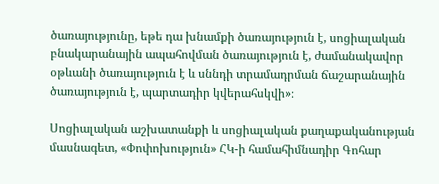ծառայությունը, եթե դա խնամքի ծառայություն է, սոցիալական բնակարանային ապահովման ծառայություն է, ժամանակավոր օթևանի ծառայություն է և սննդի տրամադրման ճաշարանային ծառայություն է, պարտադիր կվերահսկվի»։

Սոցիալական աշխատանքի և սոցիալական քաղաքականության մասնագետ, «Փոփոխություն» ՀԿ-ի համահիմնադիր Գոհար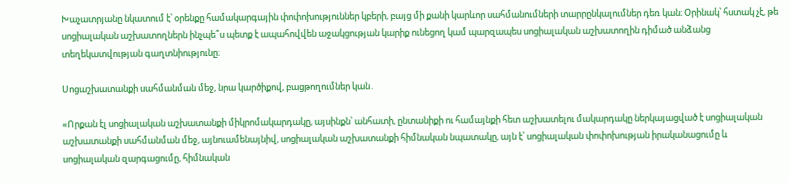Խաչատրյանը նկատում է՝ օրենքը համակարգային փոփոխություններ կբերի, բայց մի քանի կարևոր սահմանումների տարրընկալումներ դեռ կան։ Օրինակ՝ հստակ չէ, թե սոցիալական աշխատողներն ինչպե՞ս պետք է ապահովվեն աջակցության կարիք ունեցող կամ պարզապես սոցիալական աշխատողին դիմած անձանց տեղեկատվության գաղտնիությունը։

Սոցաշխատանքի սահմանման մեջ, նրա կարծիքով, բացթողումներ կան․

«Որքան էլ սոցիալական աշխատանքի միկրոմակարդակը, այսինքն՝ անհատի, ընտանիքի ու համայնքի հետ աշխատելու մակարդակը ներկայացված է սոցիալական աշխատանքի սահմանման մեջ, այնուամենայնիվ, սոցիալական աշխատանքի հիմնական նպատակը, այն է՝ սոցիալական փոփոխության իրականացումը և սոցիալական զարգացումը, հիմնական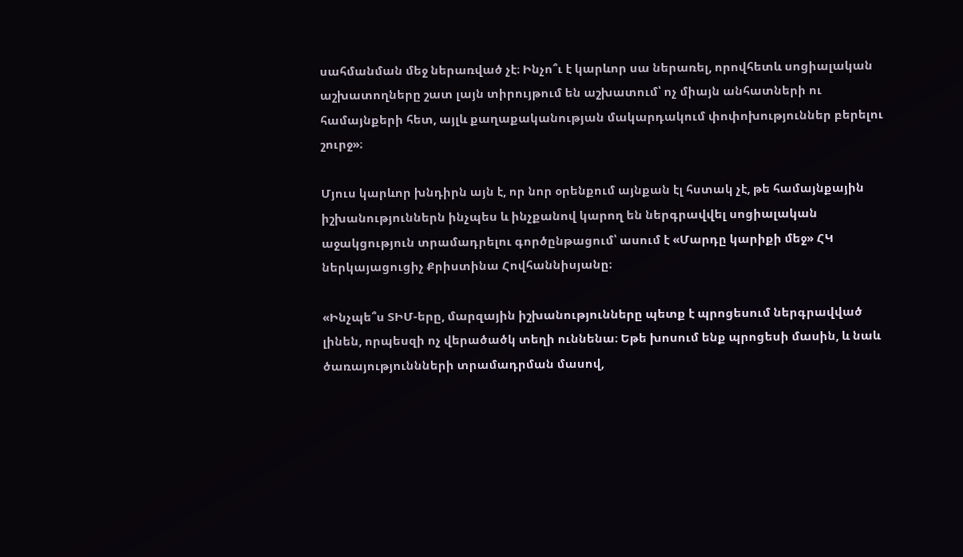սահմանման մեջ ներառված չէ։ Ինչո՞ւ է կարևոր սա ներառել, որովհետև սոցիալական աշխատողները շատ լայն տիրույթում են աշխատում՝ ոչ միայն անհատների ու համայնքերի հետ, այլև քաղաքականության մակարդակում փոփոխություններ բերելու շուրջ»։

Մյուս կարևոր խնդիրն այն է, որ նոր օրենքում այնքան էլ հստակ չէ, թե համայնքային իշխանություններն ինչպես և ինչքանով կարող են ներգրավվել սոցիալական աջակցություն տրամադրելու գործընթացում՝ ասում է «Մարդը կարիքի մեջ» ՀԿ  ներկայացուցիչ Քրիստինա Հովհաննիսյանը։

«Ինչպե՞ս ՏԻՄ-երը, մարզային իշխանությունները պետք է պրոցեսում ներգրավված լինեն, որպեսզի ոչ վերածածկ տեղի ուննենա։ Եթե խոսում ենք պրոցեսի մասին, և նաև ծառայություննների տրամադրման մասով,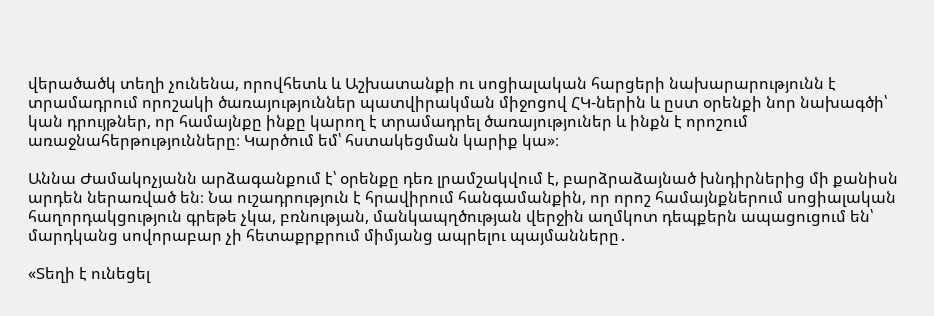վերածածկ տեղի չունենա, որովհետև և Աշխատանքի ու սոցիալական հարցերի նախարարությունն է տրամադրում որոշակի ծառայություններ պատվիրակման միջոցով ՀԿ-ներին և ըստ օրենքի նոր նախագծի՝ կան դրույթներ, որ համայնքը ինքը կարող է տրամադրել ծառայություներ և ինքն է որոշում առաջնահերթությունները։ Կարծում եմ՝ հստակեցման կարիք կա»։

Աննա Ժամակոչյանն արձագանքում է՝ օրենքը դեռ լրամշակվում է, բարձրաձայնած խնդիրներից մի քանիսն արդեն ներառված են։ Նա ուշադրություն է հրավիրում հանգամանքին, որ որոշ համայնքներում սոցիալական հաղորդակցություն գրեթե չկա, բռնության, մանկապղծության վերջին աղմկոտ դեպքերն ապացուցում են՝ մարդկանց սովորաբար չի հետաքրքրում միմյանց ապրելու պայմանները․

«Տեղի է ունեցել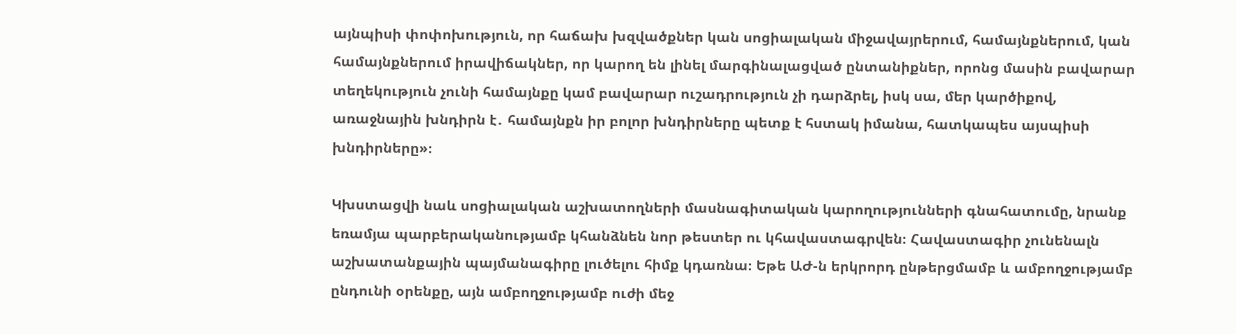այնպիսի փոփոխություն, որ հաճախ խզվածքներ կան սոցիալական միջավայրերում, համայնքներում, կան համայնքներում իրավիճակներ, որ կարող են լինել մարգինալացված ընտանիքներ, որոնց մասին բավարար տեղեկություն չունի համայնքը կամ բավարար ուշադրություն չի դարձրել, իսկ սա, մեր կարծիքով, առաջնային խնդիրն է․ համայնքն իր բոլոր խնդիրները պետք է հստակ իմանա, հատկապես այսպիսի խնդիրները»։

Կխստացվի նաև սոցիալական աշխատողների մասնագիտական կարողությունների գնահատումը, նրանք եռամյա պարբերականությամբ կհանձնեն նոր թեստեր ու կհավաստագրվեն։ Հավաստագիր չունենալն աշխատանքային պայմանագիրը լուծելու հիմք կդառնա։ Եթե ԱԺ-ն երկրորդ ընթերցմամբ և ամբողջությամբ ընդունի օրենքը, այն ամբողջությամբ ուժի մեջ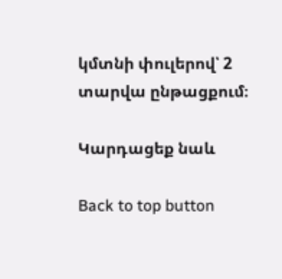կմտնի փուլերով՝ 2 տարվա ընթացքում։

Կարդացեք նաև

Back to top button